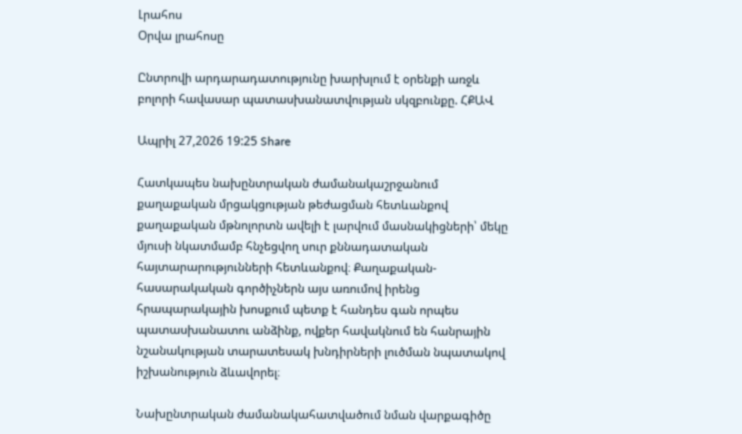Լրահոս
Օրվա լրահոսը

Ընտրովի արդարադատությունը խարխլում է օրենքի առջև բոլորի հավասար պատասխանատվության սկզբունքը. ՀՔԱՎ

Ապրիլ 27,2026 19:25 Share

Հատկապես նախընտրական ժամանակաշրջանում քաղաքական մրցակցության թեժացման հետևանքով քաղաքական մթնոլորտն ավելի է լարվում մասնակիցների՝ մեկը մյուսի նկատմամբ հնչեցվող սուր քննադատական հայտարարությունների հետևանքով։ Քաղաքական-հասարակական գործիչներն այս առումով իրենց հրապարակային խոսքում պետք է հանդես գան որպես պատասխանատու անձինք, ովքեր հավակնում են հանրային նշանակության տարատեսակ խնդիրների լուծման նպատակով իշխանություն ձևավորել։

Նախընտրական ժամանակահատվածում նման վարքագիծը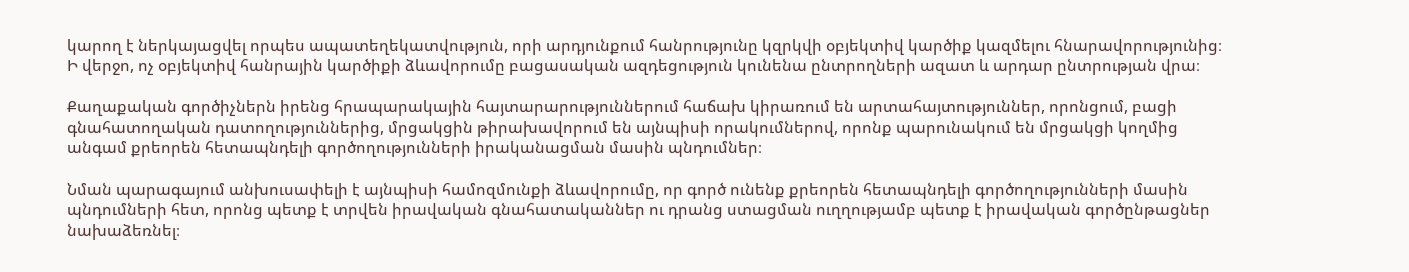կարող է ներկայացվել որպես ապատեղեկատվություն, որի արդյունքում հանրությունը կզրկվի օբյեկտիվ կարծիք կազմելու հնարավորությունից։ Ի վերջո, ոչ օբյեկտիվ հանրային կարծիքի ձևավորումը բացասական ազդեցություն կունենա ընտրողների ազատ և արդար ընտրության վրա։

Քաղաքական գործիչներն իրենց հրապարակային հայտարարություններում հաճախ կիրառում են արտահայտություններ, որոնցում, բացի գնահատողական դատողություններից, մրցակցին թիրախավորում են այնպիսի որակումներով, որոնք պարունակում են մրցակցի կողմից անգամ քրեորեն հետապնդելի գործողությունների իրականացման մասին պնդումներ։

Նման պարագայում անխուսափելի է այնպիսի համոզմունքի ձևավորումը, որ գործ ունենք քրեորեն հետապնդելի գործողությունների մասին պնդումների հետ, որոնց պետք է տրվեն իրավական գնահատականներ ու դրանց ստացման ուղղությամբ պետք է իրավական գործընթացներ նախաձեռնել։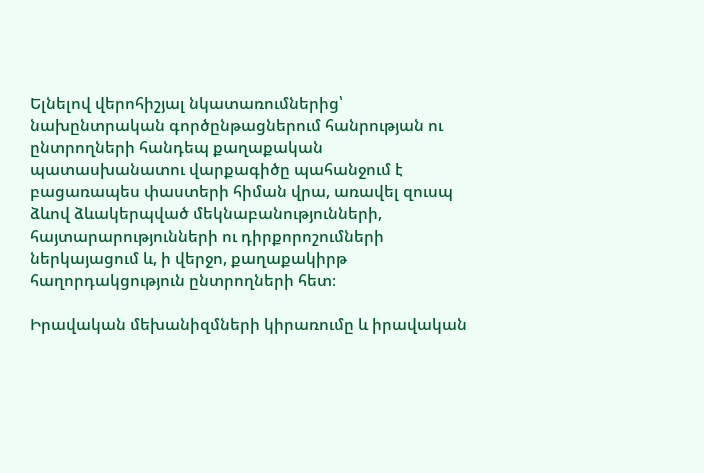Ելնելով վերոհիշյալ նկատառումներից՝ նախընտրական գործընթացներում հանրության ու ընտրողների հանդեպ քաղաքական պատասխանատու վարքագիծը պահանջում է բացառապես փաստերի հիման վրա, առավել զուսպ ձևով ձևակերպված մեկնաբանությունների, հայտարարությունների ու դիրքորոշումների ներկայացում և, ի վերջո, քաղաքակիրթ հաղորդակցություն ընտրողների հետ։

Իրավական մեխանիզմների կիրառումը և իրավական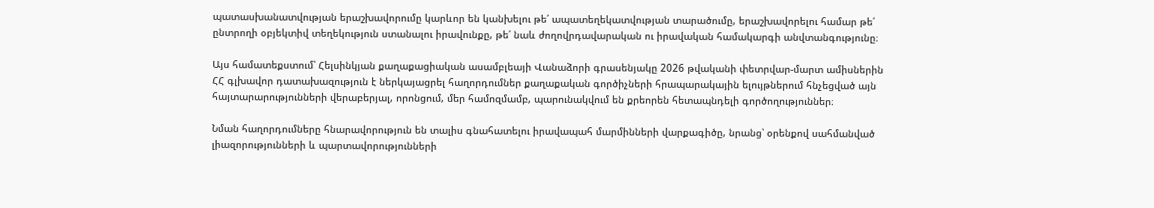պատասխանատվության երաշխավորումը կարևոր են կանխելու թե՛ ապատեղեկատվության տարածումը, երաշխավորելու համար թե՛ ընտրողի օբյեկտիվ տեղեկություն ստանալու իրավունքը, թե՛ նաև ժողովրդավարական ու իրավական համակարգի անվտանգությունը։

Այս համատեքստում՝ Հելսինկյան քաղաքացիական ասամբլեայի Վանաձորի գրասենյակը 2026 թվականի փետրվար-մարտ ամիսներին ՀՀ գլխավոր դատախազություն է ներկայացրել հաղորդումներ քաղաքական գործիչների հրապարակային ելույթներում հնչեցված այն հայտարարությունների վերաբերյալ, որոնցում, մեր համոզմամբ, պարունակվում են քրեորեն հետապնդելի գործողություններ։

Նման հաղորդումները հնարավորություն են տալիս գնահատելու իրավապահ մարմինների վարքագիծը, նրանց՝ օրենքով սահմանված լիազորությունների և պարտավորությունների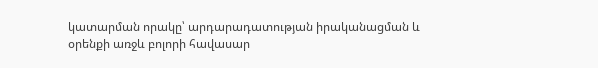կատարման որակը՝ արդարադատության իրականացման և օրենքի առջև բոլորի հավասար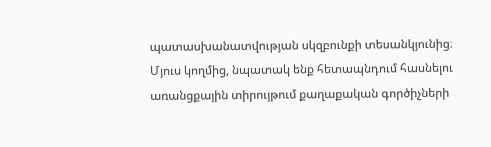պատասխանատվության սկզբունքի տեսանկյունից։ Մյուս կողմից, նպատակ ենք հետապնդում հասնելու առանցքային տիրույթում քաղաքական գործիչների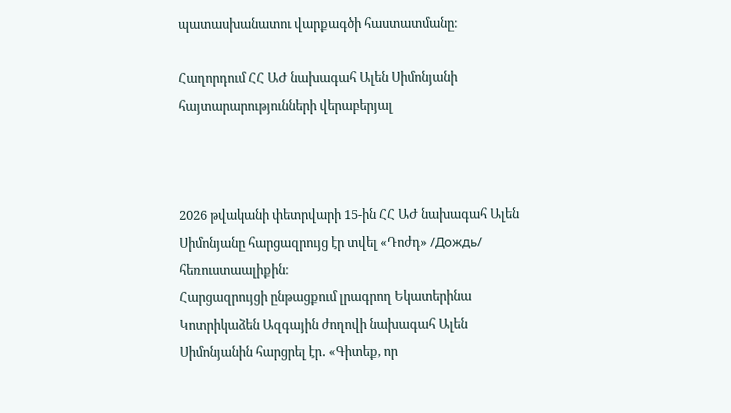պատասխանատու վարքագծի հաստատմանը։

Հաղորդում ՀՀ ԱԺ նախագահ Ալեն Սիմոնյանի հայտարարությունների վերաբերյալ



2026 թվականի փետրվարի 15-ին ՀՀ ԱԺ նախագահ Ալեն Սիմոնյանը հարցազրույց էր տվել «Դոժդ» /Дождь/ հեռուստաալիքին։
Հարցազրույցի ընթացքում լրագրող Եկատերինա Կոտրիկաձեն Ազգային ժողովի նախագահ Ալեն Սիմոնյանին հարցրել էր․ «Գիտեք, որ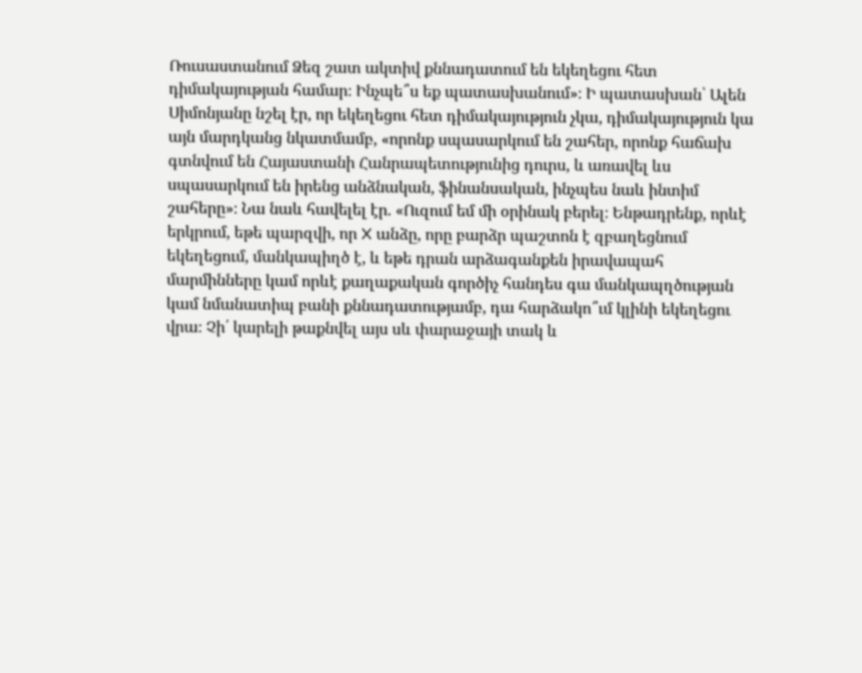Ռուսաստանում Ձեզ շատ ակտիվ քննադատում են եկեղեցու հետ դիմակայության համար։ Ինչպե՞ս եք պատասխանում»։ Ի պատասխան՝ Ալեն Սիմոնյանը նշել էր, որ եկեղեցու հետ դիմակայություն չկա, դիմակայություն կա այն մարդկանց նկատմամբ, «որոնք սպասարկում են շահեր, որոնք հաճախ գտնվում են Հայաստանի Հանրապետությունից դուրս, և առավել ևս սպասարկում են իրենց անձնական, ֆինանսական, ինչպես նաև ինտիմ շահերը»։ Նա նաև հավելել էր. «Ուզում եմ մի օրինակ բերել։ Ենթադրենք, որևէ երկրում, եթե պարզվի, որ X անձը, որը բարձր պաշտոն է զբաղեցնում եկեղեցում, մանկապիղծ է, և եթե դրան արձագանքեն իրավապահ մարմինները կամ որևէ քաղաքական գործիչ հանդես գա մանկապղծության կամ նմանատիպ բանի քննադատությամբ, դա հարձակո՞ւմ կլինի եկեղեցու վրա։ Չի՛ կարելի թաքնվել այս սև փարաջայի տակ և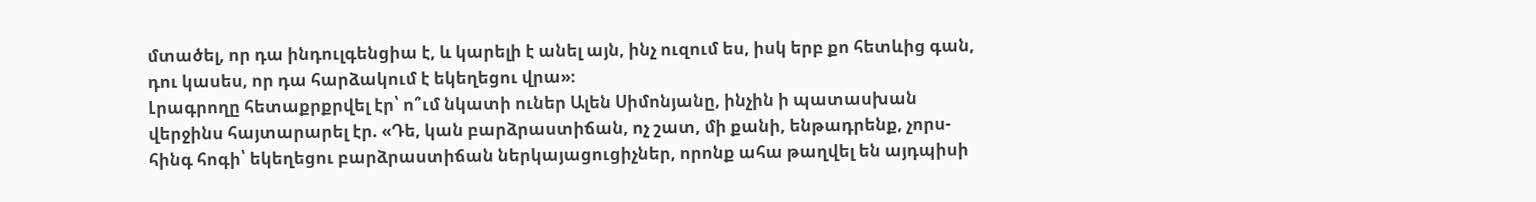մտածել, որ դա ինդուլգենցիա է, և կարելի է անել այն, ինչ ուզում ես, իսկ երբ քո հետևից գան, դու կասես, որ դա հարձակում է եկեղեցու վրա»։
Լրագրողը հետաքրքրվել էր՝ ո՞ւմ նկատի ուներ Ալեն Սիմոնյանը, ինչին ի պատասխան վերջինս հայտարարել էր. «Դե, կան բարձրաստիճան, ոչ շատ, մի քանի, ենթադրենք, չորս-հինգ հոգի՝ եկեղեցու բարձրաստիճան ներկայացուցիչներ, որոնք ահա թաղվել են այդպիսի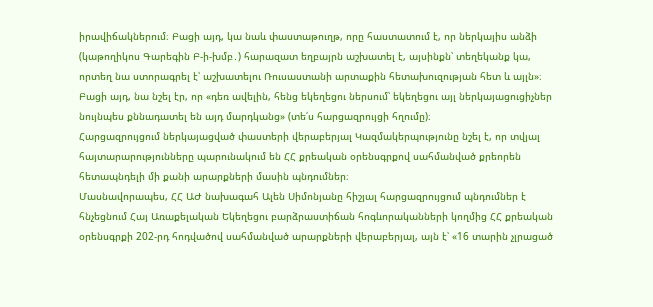իրավիճակներում։ Բացի այդ, կա նաև փաստաթուղթ, որը հաստատում է, որ ներկայիս անձի (կաթողիկոս Գարեգին Բ-ի-խմբ․) հարազատ եղբայրն աշխատել է, այսինքն՝ տեղեկանք կա, որտեղ նա ստորագրել է՝ աշխատելու Ռուսաստանի արտաքին հետախուզության հետ և այլն»։ Բացի այդ, նա նշել էր, որ «դեռ ավելին, հենց եկեղեցու ներսում՝ եկեղեցու այլ ներկայացուցիչներ նույնպես քննադատել են այդ մարդկանց» (տե՛ս հարցազրույցի հղումը)։
Հարցազրույցում ներկայացված փաստերի վերաբերյալ Կազմակերպությունը նշել է, որ տվյալ հայտարարությունները պարունակում են ՀՀ քրեական օրենսգրքով սահմանված քրեորեն հետապնդելի մի քանի արարքների մասին պնդումներ։
Մասնավորապես, ՀՀ ԱԺ նախագահ Ալեն Սիմոնյանը հիշյալ հարցազրույցում պնդումներ է հնչեցնում Հայ Առաքելական Եկեղեցու բարձրաստիճան հոգևորականների կողմից ՀՀ քրեական օրենսգրքի 202-րդ հոդվածով սահմանված արարքների վերաբերյալ, այն է՝ «16 տարին չլրացած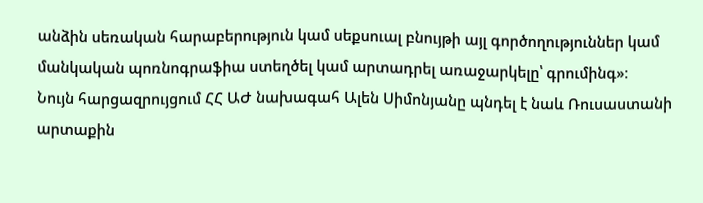անձին սեռական հարաբերություն կամ սեքսուալ բնույթի այլ գործողություններ կամ մանկական պոռնոգրաֆիա ստեղծել կամ արտադրել առաջարկելը՝ գրումինգ»։
Նույն հարցազրույցում ՀՀ ԱԺ նախագահ Ալեն Սիմոնյանը պնդել է նաև Ռուսաստանի արտաքին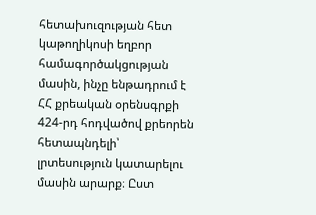հետախուզության հետ կաթողիկոսի եղբոր համագործակցության մասին, ինչը ենթադրում է ՀՀ քրեական օրենսգրքի 424-րդ հոդվածով քրեորեն հետապնդելի՝ լրտեսություն կատարելու մասին արարք։ Ըստ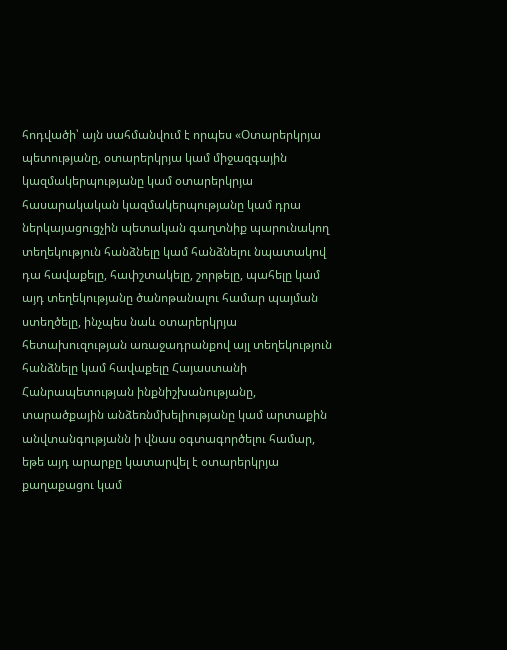հոդվածի՝ այն սահմանվում է որպես «Օտարերկրյա պետությանը, օտարերկրյա կամ միջազգային կազմակերպությանը կամ օտարերկրյա հասարակական կազմակերպությանը կամ դրա ներկայացուցչին պետական գաղտնիք պարունակող տեղեկություն հանձնելը կամ հանձնելու նպատակով դա հավաքելը, հափշտակելը, շորթելը, պահելը կամ այդ տեղեկությանը ծանոթանալու համար պայման ստեղծելը, ինչպես նաև օտարերկրյա հետախուզության առաջադրանքով այլ տեղեկություն հանձնելը կամ հավաքելը Հայաստանի Հանրապետության ինքնիշխանությանը, տարածքային անձեռնմխելիությանը կամ արտաքին անվտանգությանն ի վնաս օգտագործելու համար, եթե այդ արարքը կատարվել է օտարերկրյա քաղաքացու կամ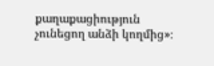քաղաքացիություն չունեցող անձի կողմից»։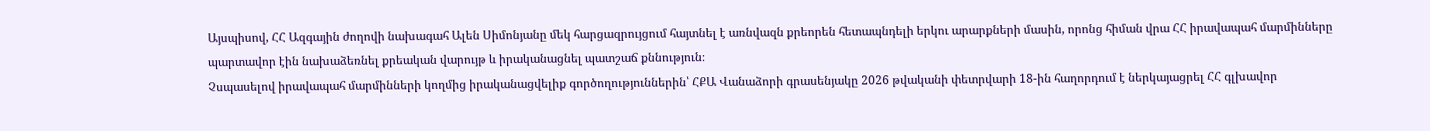Այսպիսով, ՀՀ Ազգային ժողովի նախագահ Ալեն Սիմոնյանը մեկ հարցազրույցում հայտնել է առնվազն քրեորեն հետապնդելի երկու արարքների մասին, որոնց հիման վրա ՀՀ իրավապահ մարմինները պարտավոր էին նախաձեռնել քրեական վարույթ և իրականացնել պատշաճ քննություն։
Չսպասելով իրավապահ մարմինների կողմից իրականացվելիք գործողություններին՝ ՀՔԱ Վանաձորի գրասենյակը 2026 թվականի փետրվարի 18-ին հաղորդում է ներկայացրել ՀՀ գլխավոր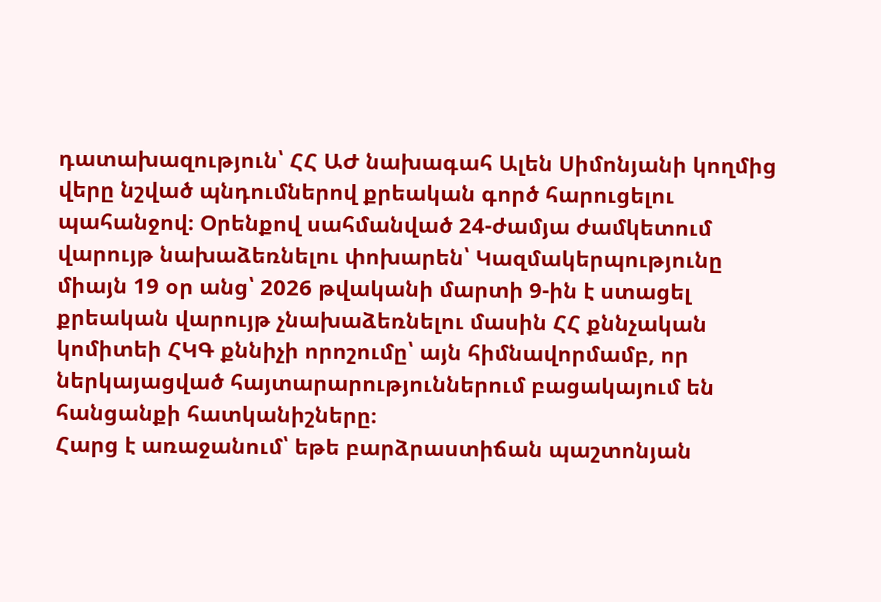դատախազություն՝ ՀՀ ԱԺ նախագահ Ալեն Սիմոնյանի կողմից վերը նշված պնդումներով քրեական գործ հարուցելու պահանջով։ Օրենքով սահմանված 24-ժամյա ժամկետում վարույթ նախաձեռնելու փոխարեն՝ Կազմակերպությունը միայն 19 օր անց՝ 2026 թվականի մարտի 9-ին է ստացել քրեական վարույթ չնախաձեռնելու մասին ՀՀ քննչական կոմիտեի ՀԿԳ քննիչի որոշումը՝ այն հիմնավորմամբ, որ ներկայացված հայտարարություններում բացակայում են հանցանքի հատկանիշները։
Հարց է առաջանում՝ եթե բարձրաստիճան պաշտոնյան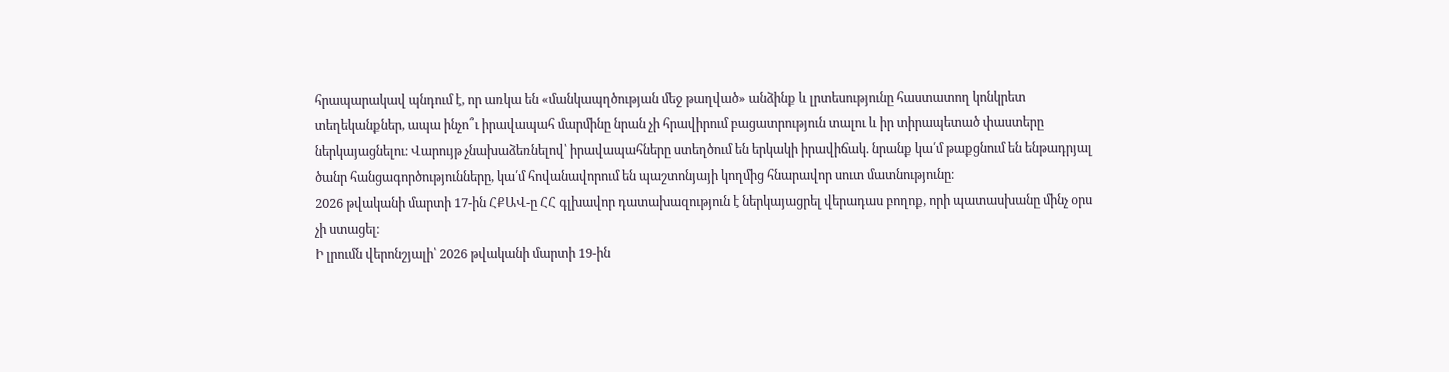հրապարակավ պնդում է, որ առկա են «մանկապղծության մեջ թաղված» անձինք և լրտեսությունը հաստատող կոնկրետ տեղեկանքներ, ապա ինչո՞ւ իրավապահ մարմինը նրան չի հրավիրում բացատրություն տալու և իր տիրապետած փաստերը ներկայացնելու։ Վարույթ չնախաձեռնելով՝ իրավապահները ստեղծում են երկակի իրավիճակ. նրանք կա՛մ թաքցնում են ենթադրյալ ծանր հանցագործությունները, կա՛մ հովանավորում են պաշտոնյայի կողմից հնարավոր սուտ մատնությունը։
2026 թվականի մարտի 17-ին ՀՔԱՎ-ը ՀՀ գլխավոր դատախազություն է ներկայացրել վերադաս բողոք, որի պատասխանը մինչ օրս չի ստացել։
Ի լրումն վերոնշյալի՝ 2026 թվականի մարտի 19-ին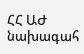ՀՀ ԱԺ նախագահ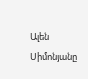Ալեն Սիմոնյանը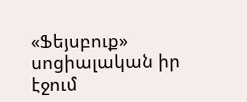«Ֆեյսբուք» սոցիալական իր էջում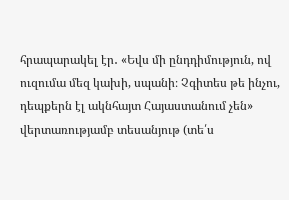հրապարակել էր․ «Եվս մի ընդդիմություն, ով ուզումա մեզ կախի, սպանի։ Չգիտես թե ինչու, դեպքերն էլ ակնհայտ Հայաստանում չեն» վերտառությամբ տեսանյութ (տե՛ս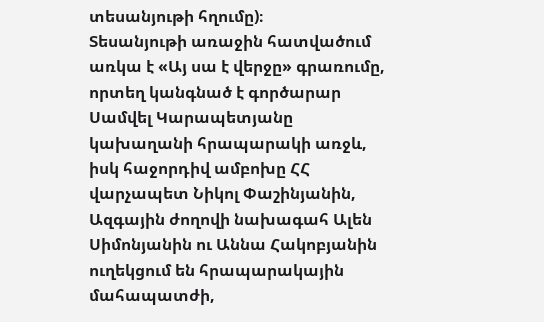տեսանյութի հղումը)։
Տեսանյութի առաջին հատվածում առկա է «Այ սա է վերջը» գրառումը, որտեղ կանգնած է գործարար Սամվել Կարապետյանը կախաղանի հրապարակի առջև, իսկ հաջորդիվ ամբոխը ՀՀ վարչապետ Նիկոլ Փաշինյանին, Ազգային ժողովի նախագահ Ալեն Սիմոնյանին ու Աննա Հակոբյանին ուղեկցում են հրապարակային մահապատժի,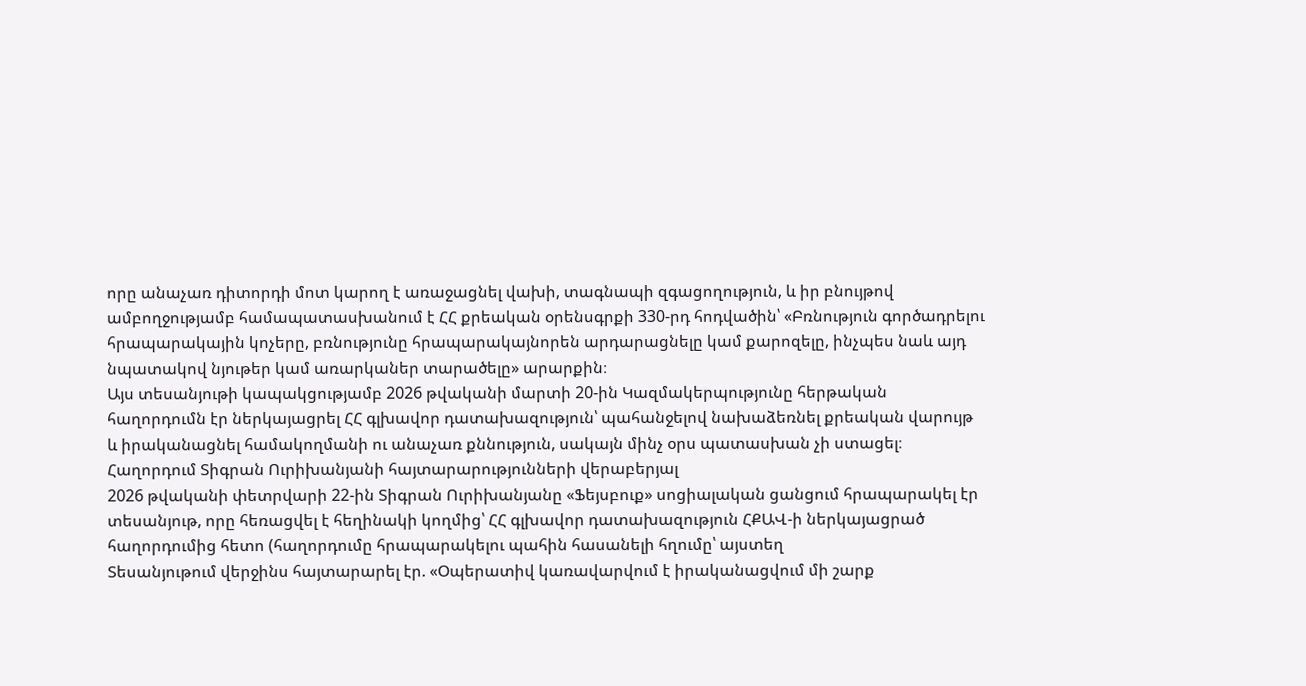որը անաչառ դիտորդի մոտ կարող է առաջացնել վախի, տագնապի զգացողություն, և իր բնույթով ամբողջությամբ համապատասխանում է ՀՀ քրեական օրենսգրքի 330-րդ հոդվածին՝ «Բռնություն գործադրելու հրապարակային կոչերը, բռնությունը հրապարակայնորեն արդարացնելը կամ քարոզելը, ինչպես նաև այդ նպատակով նյութեր կամ առարկաներ տարածելը» արարքին։
Այս տեսանյութի կապակցությամբ 2026 թվականի մարտի 20-ին Կազմակերպությունը հերթական հաղորդումն էր ներկայացրել ՀՀ գլխավոր դատախազություն՝ պահանջելով նախաձեռնել քրեական վարույթ և իրականացնել համակողմանի ու անաչառ քննություն, սակայն մինչ օրս պատասխան չի ստացել։
Հաղորդում Տիգրան Ուրիխանյանի հայտարարությունների վերաբերյալ
2026 թվականի փետրվարի 22-ին Տիգրան Ուրիխանյանը «Ֆեյսբուք» սոցիալական ցանցում հրապարակել էր տեսանյութ, որը հեռացվել է հեղինակի կողմից՝ ՀՀ գլխավոր դատախազություն ՀՔԱՎ-ի ներկայացրած հաղորդումից հետո (հաղորդումը հրապարակելու պահին հասանելի հղումը՝ այստեղ
Տեսանյութում վերջինս հայտարարել էր. «Օպերատիվ կառավարվում է իրականացվում մի շարք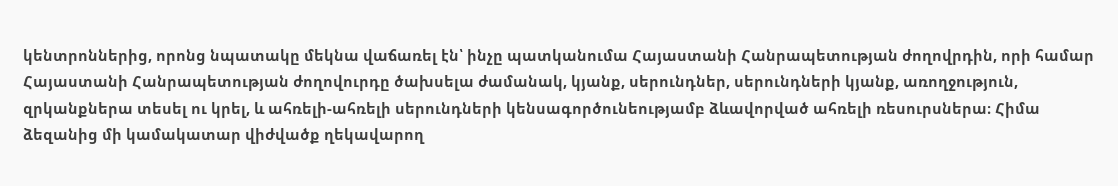կենտրոններից, որոնց նպատակը մեկնա վաճառել էն՝ ինչը պատկանումա Հայաստանի Հանրապետության ժողովրդին, որի համար Հայաստանի Հանրապետության ժողովուրդը ծախսելա ժամանակ, կյանք, սերունդներ, սերունդների կյանք, առողջություն, զրկանքներա տեսել ու կրել, և ահռելի-ահռելի սերունդների կենսագործունեությամբ ձևավորված ահռելի ռեսուրսներա։ Հիմա ձեզանից մի կամակատար վիժվածք ղեկավարող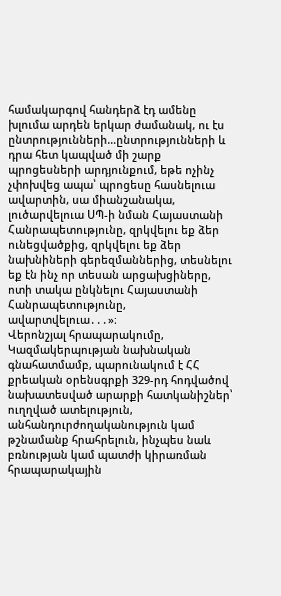համակարգով հանդերձ էդ ամենը խլումա արդեն երկար ժամանակ, ու էս ընտրությունների…ընտրությունների և դրա հետ կապված մի շարք պրոցեսների արդյունքում, եթե ոչինչ չփոխվեց ապա՝ պրոցեսը հասնելուա ավարտին, սա միանշանակա, լուծարվելուա ՍՊ-ի նման Հայաստանի Հանրապետությունը, զրկվելու եք ձեր ունեցվածքից, զրկվելու եք ձեր նախնիների գերեզմաններից, տեսնելու եք էն ինչ որ տեսան արցախցիները, ոտի տակա ընկնելու Հայաստանի Հանրապետությունը, ավարտվելուա․․․»։
Վերոնշյալ հրապարակումը, Կազմակերպության նախնական գնահատմամբ, պարունակում է ՀՀ քրեական օրենսգրքի 329-րդ հոդվածով նախատեսված արարքի հատկանիշներ՝ ուղղված ատելություն, անհանդուրժողականություն կամ թշնամանք հրահրելուն, ինչպես նաև բռնության կամ պատժի կիրառման հրապարակային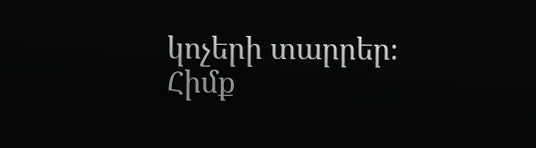կոչերի տարրեր։
Հիմք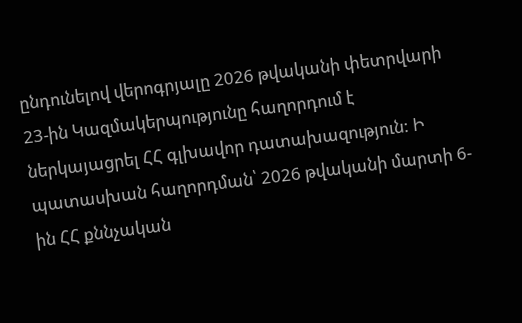ընդունելով վերոգրյալը 2026 թվականի փետրվարի 23-ին Կազմակերպությունը հաղորդում է ներկայացրել ՀՀ գլխավոր դատախազություն: Ի պատասխան հաղորդման՝ 2026 թվականի մարտի 6-ին ՀՀ քննչական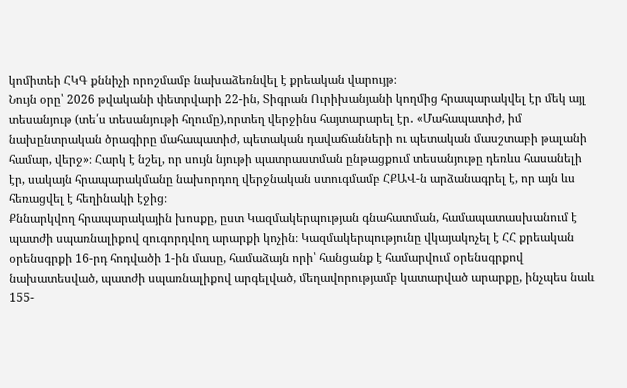կոմիտեի ՀԿԳ քննիչի որոշմամբ նախաձեռնվել է քրեական վարույթ։
Նույն օրը՝ 2026 թվականի փետրվարի 22-ին, Տիգրան Ուրիխանյանի կողմից հրապարակվել էր մեկ այլ տեսանյութ (տե՛ս տեսանյութի հղումը),որտեղ վերջինս հայտարարել էր․ «Մահապատիժ, իմ նախընտրական ծրագիրը մահապատիժ, պետական դավաճանների ու պետական մասշտաբի թալանի համար, վերջ»։ Հարկ է նշել, որ սույն նյութի պատրաստման ընթացքում տեսանյութը դեռևս հասանելի էր, սակայն հրապարակմանը նախորդող վերջնական ստուգմամբ ՀՔԱՎ-ն արձանագրել է, որ այն ևս հեռացվել է հեղինակի էջից։
Քննարկվող հրապարակային խոսքը, ըստ Կազմակերպության գնահատման, համապատասխանում է պատժի սպառնալիքով զուգորդվող արարքի կոչին։ Կազմակերպությունը վկայակոչել է ՀՀ քրեական օրենսգրքի 16-րդ հոդվածի 1-ին մասը, համաձայն որի՝ հանցանք է համարվում օրենսգրքով նախատեսված, պատժի սպառնալիքով արգելված, մեղավորությամբ կատարված արարքը, ինչպես նաև 155-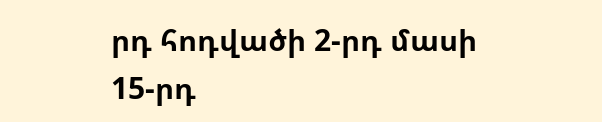րդ հոդվածի 2-րդ մասի 15-րդ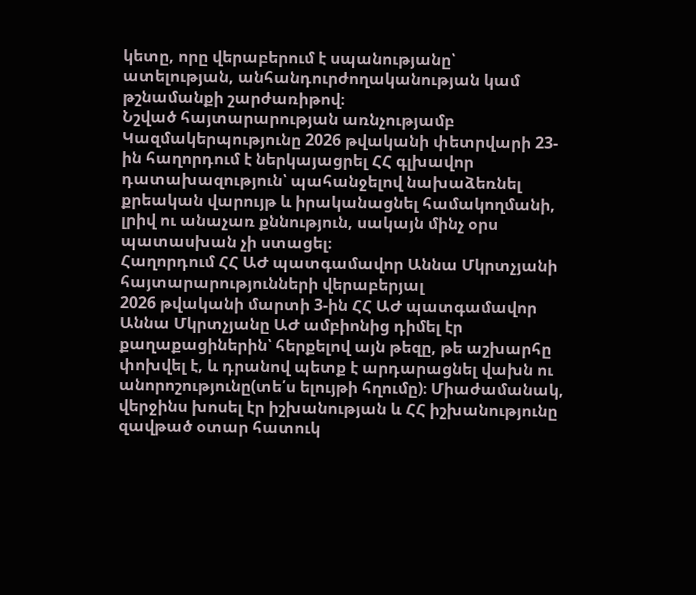կետը, որը վերաբերում է սպանությանը՝ ատելության, անհանդուրժողականության կամ թշնամանքի շարժառիթով։
Նշված հայտարարության առնչությամբ Կազմակերպությունը 2026 թվականի փետրվարի 23-ին հաղորդում է ներկայացրել ՀՀ գլխավոր դատախազություն՝ պահանջելով նախաձեռնել քրեական վարույթ և իրականացնել համակողմանի, լրիվ ու անաչառ քննություն, սակայն մինչ օրս պատասխան չի ստացել։
Հաղորդում ՀՀ ԱԺ պատգամավոր Աննա Մկրտչյանի հայտարարությունների վերաբերյալ
2026 թվականի մարտի 3-ին ՀՀ ԱԺ պատգամավոր Աննա Մկրտչյանը ԱԺ ամբիոնից դիմել էր քաղաքացիներին՝ հերքելով այն թեզը, թե աշխարհը փոխվել է, և դրանով պետք է արդարացնել վախն ու անորոշությունը(տե՛ս ելույթի հղումը)։ Միաժամանակ, վերջինս խոսել էր իշխանության և ՀՀ իշխանությունը զավթած օտար հատուկ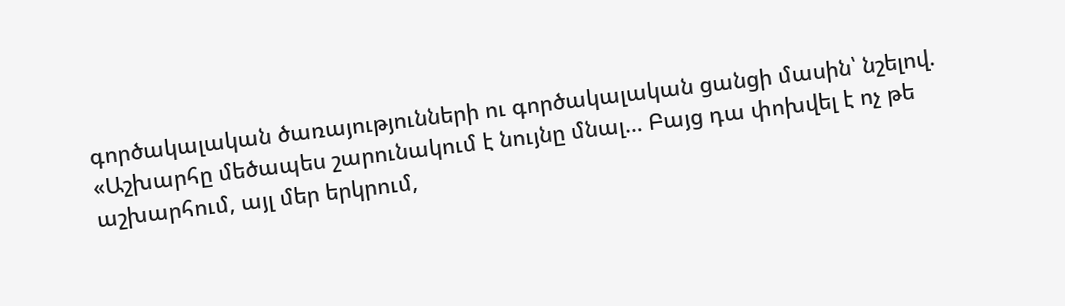գործակալական ծառայությունների ու գործակալական ցանցի մասին՝ նշելով. «Աշխարհը մեծապես շարունակում է նույնը մնալ… Բայց դա փոխվել է ոչ թե աշխարհում, այլ մեր երկրում,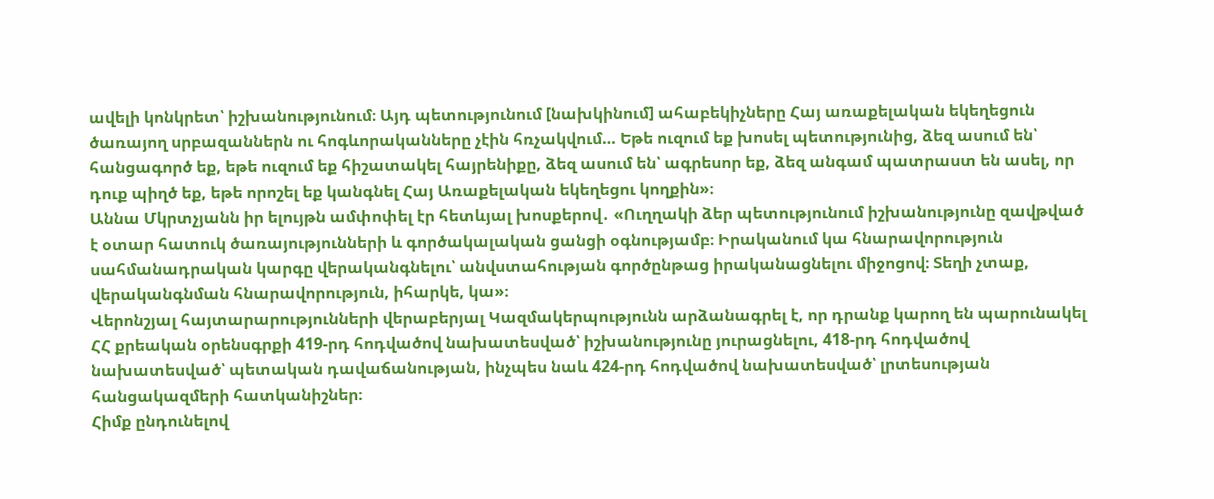ավելի կոնկրետ՝ իշխանությունում։ Այդ պետությունում [նախկինում] ահաբեկիչները Հայ առաքելական եկեղեցուն ծառայող սրբազաններն ու հոգևորականները չէին հռչակվում… Եթե ուզում եք խոսել պետությունից, ձեզ ասում են՝ հանցագործ եք, եթե ուզում եք հիշատակել հայրենիքը, ձեզ ասում են՝ ագրեսոր եք, ձեզ անգամ պատրաստ են ասել, որ դուք պիղծ եք, եթե որոշել եք կանգնել Հայ Առաքելական եկեղեցու կողքին»։
Աննա Մկրտչյանն իր ելույթն ամփոփել էր հետևյալ խոսքերով․ «Ուղղակի ձեր պետությունում իշխանությունը զավթված է օտար հատուկ ծառայությունների և գործակալական ցանցի օգնությամբ։ Իրականում կա հնարավորություն սահմանադրական կարգը վերականգնելու՝ անվստահության գործընթաց իրականացնելու միջոցով։ Տեղի չտաք, վերականգնման հնարավորություն, իհարկե, կա»։
Վերոնշյալ հայտարարությունների վերաբերյալ Կազմակերպությունն արձանագրել է, որ դրանք կարող են պարունակել ՀՀ քրեական օրենսգրքի 419-րդ հոդվածով նախատեսված՝ իշխանությունը յուրացնելու, 418-րդ հոդվածով նախատեսված՝ պետական դավաճանության, ինչպես նաև 424-րդ հոդվածով նախատեսված՝ լրտեսության հանցակազմերի հատկանիշներ։
Հիմք ընդունելով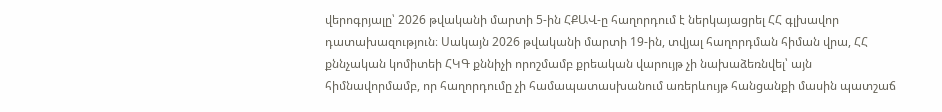վերոգրյալը՝ 2026 թվականի մարտի 5-ին ՀՔԱՎ-ը հաղորդում է ներկայացրել ՀՀ գլխավոր դատախազություն։ Սակայն 2026 թվականի մարտի 19-ին, տվյալ հաղորդման հիման վրա, ՀՀ քննչական կոմիտեի ՀԿԳ քննիչի որոշմամբ քրեական վարույթ չի նախաձեռնվել՝ այն հիմնավորմամբ, որ հաղորդումը չի համապատասխանում առերևույթ հանցանքի մասին պատշաճ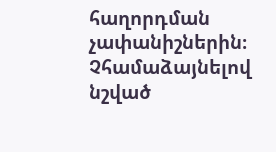հաղորդման չափանիշներին։
Չհամաձայնելով նշված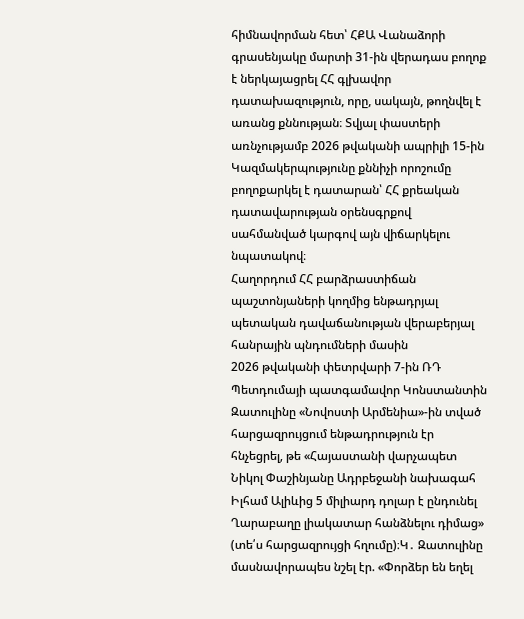հիմնավորման հետ՝ ՀՔԱ Վանաձորի գրասենյակը մարտի 31-ին վերադաս բողոք է ներկայացրել ՀՀ գլխավոր դատախազություն, որը, սակայն, թողնվել է առանց քննության։ Տվյալ փաստերի առնչությամբ 2026 թվականի ապրիլի 15-ին Կազմակերպությունը քննիչի որոշումը բողոքարկել է դատարան՝ ՀՀ քրեական դատավարության օրենսգրքով սահմանված կարգով այն վիճարկելու նպատակով։
Հաղորդում ՀՀ բարձրաստիճան պաշտոնյաների կողմից ենթադրյալ պետական դավաճանության վերաբերյալ հանրային պնդումների մասին
2026 թվականի փետրվարի 7-ին ՌԴ Պետդումայի պատգամավոր Կոնստանտին Զատուլինը «Նովոստի Արմենիա»-ին տված հարցազրույցում ենթադրություն էր հնչեցրել, թե «Հայաստանի վարչապետ Նիկոլ Փաշինյանը Ադրբեջանի նախագահ Իլհամ Ալիևից 5 միլիարդ դոլար է ընդունել Ղարաբաղը լիակատար հանձնելու դիմաց» (տե՛ս հարցազրույցի հղումը)։Կ․ Զատուլինը մասնավորապես նշել էր. «Փորձեր են եղել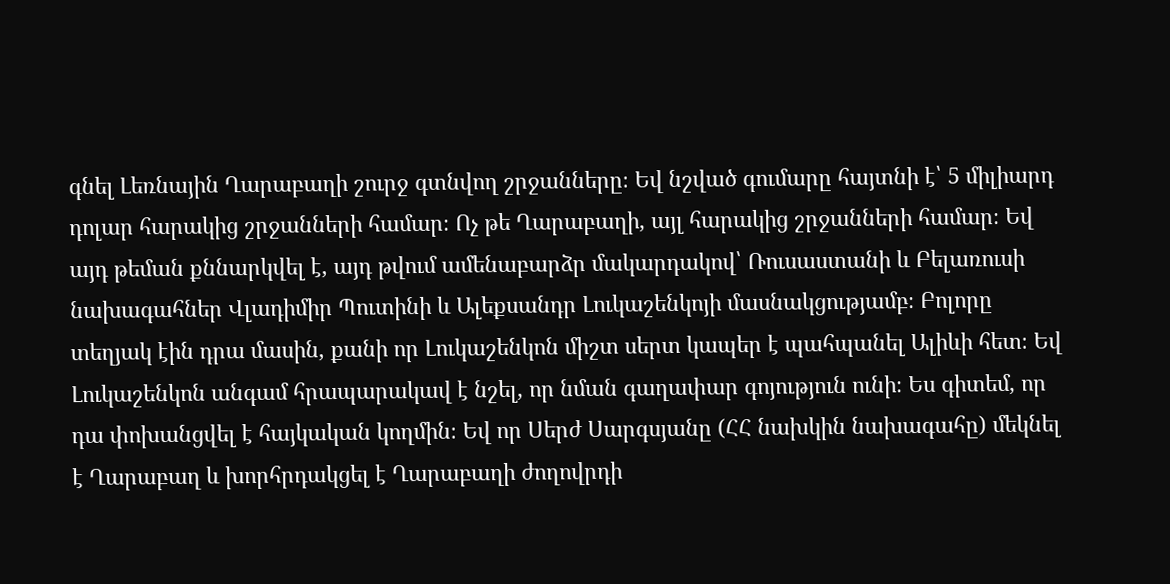գնել Լեռնային Ղարաբաղի շուրջ գտնվող շրջանները։ Եվ նշված գումարը հայտնի է՝ 5 միլիարդ դոլար հարակից շրջանների համար։ Ոչ թե Ղարաբաղի, այլ հարակից շրջանների համար։ Եվ այդ թեման քննարկվել է, այդ թվում ամենաբարձր մակարդակով՝ Ռուսաստանի և Բելառուսի նախագահներ Վլադիմիր Պուտինի և Ալեքսանդր Լուկաշենկոյի մասնակցությամբ։ Բոլորը տեղյակ էին դրա մասին, քանի որ Լուկաշենկոն միշտ սերտ կապեր է պահպանել Ալիևի հետ։ Եվ Լուկաշենկոն անգամ հրապարակավ է նշել, որ նման գաղափար գոյություն ունի։ Ես գիտեմ, որ դա փոխանցվել է հայկական կողմին։ Եվ որ Սերժ Սարգսյանը (ՀՀ նախկին նախագահը) մեկնել է Ղարաբաղ և խորհրդակցել է Ղարաբաղի ժողովրդի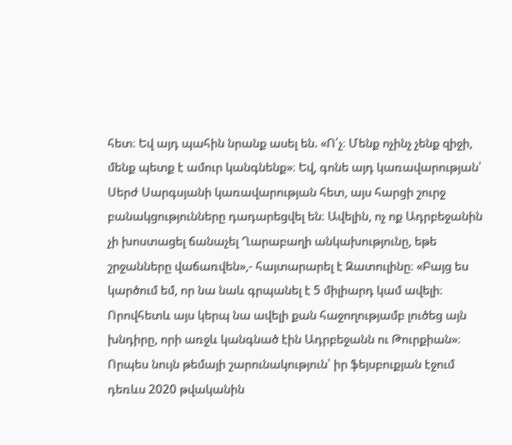հետ։ Եվ այդ պահին նրանք ասել են. «Ո՛չ։ Մենք ոչինչ չենք զիջի, մենք պետք է ամուր կանգնենք»։ Եվ, գոնե այդ կառավարության՝ Սերժ Սարգսյանի կառավարության հետ, այս հարցի շուրջ բանակցությունները դադարեցվել են։ Ավելին, ոչ ոք Ադրբեջանին չի խոստացել ճանաչել Ղարաբաղի անկախությունը, եթե շրջանները վաճառվեն»,- հայտարարել է Զատուլինը։ «Բայց ես կարծում եմ, որ նա նաև գրպանել է 5 միլիարդ կամ ավելի։ Որովհետև այս կերպ նա ավելի քան հաջողությամբ լուծեց այն խնդիրը, որի առջև կանգնած էին Ադրբեջանն ու Թուրքիան»։
Որպես նույն թեմայի շարունակություն՝ իր ֆեյսբուքյան էջում դեռևս 2020 թվականին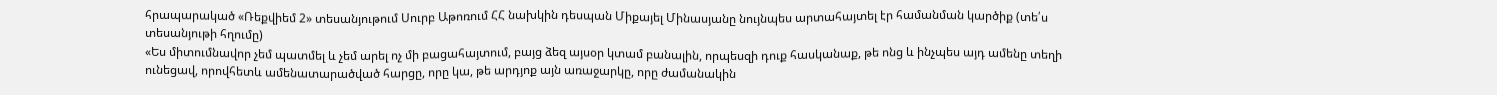հրապարակած «Ռեքվիեմ 2» տեսանյութում Սուրբ Աթոռում ՀՀ նախկին դեսպան Միքայել Մինասյանը նույնպես արտահայտել էր համանման կարծիք (տե՛ս տեսանյութի հղումը)
«Ես միտումնավոր չեմ պատմել և չեմ արել ոչ մի բացահայտում, բայց ձեզ այսօր կտամ բանալին, որպեսզի դուք հասկանաք, թե ոնց և ինչպես այդ ամենը տեղի ունեցավ, որովհետև ամենատարածված հարցը, որը կա, թե արդյոք այն առաջարկը, որը ժամանակին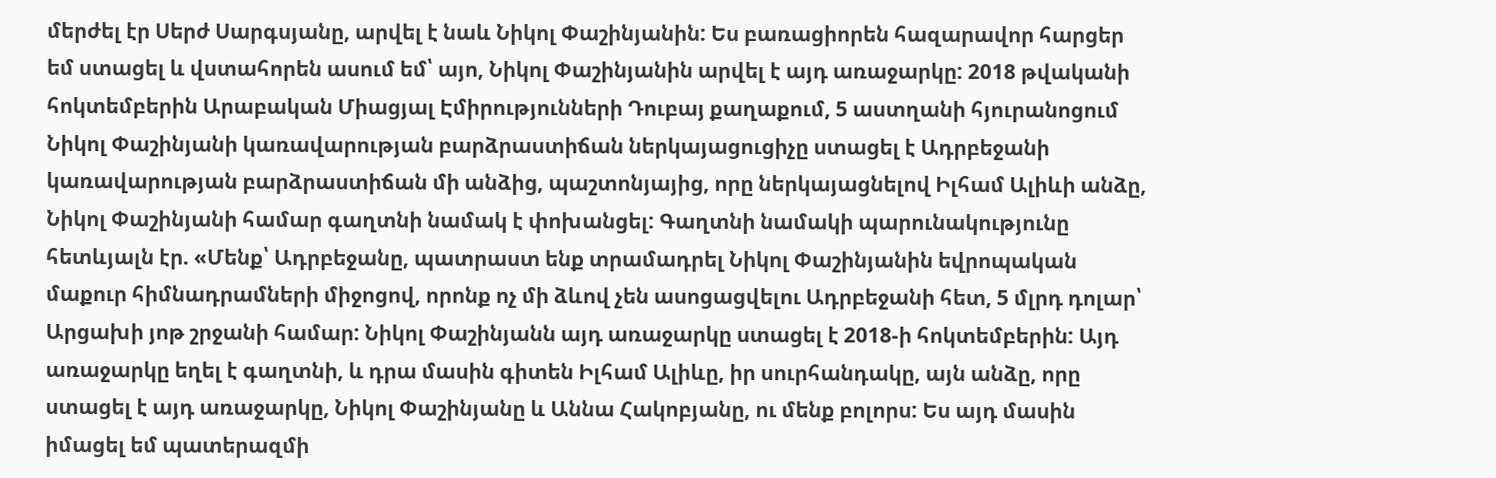մերժել էր Սերժ Սարգսյանը, արվել է նաև Նիկոլ Փաշինյանին: Ես բառացիորեն հազարավոր հարցեր եմ ստացել և վստահորեն ասում եմ՝ այո, Նիկոլ Փաշինյանին արվել է այդ առաջարկը: 2018 թվականի հոկտեմբերին Արաբական Միացյալ Էմիրությունների Դուբայ քաղաքում, 5 աստղանի հյուրանոցում Նիկոլ Փաշինյանի կառավարության բարձրաստիճան ներկայացուցիչը ստացել է Ադրբեջանի կառավարության բարձրաստիճան մի անձից, պաշտոնյայից, որը ներկայացնելով Իլհամ Ալիևի անձը, Նիկոլ Փաշինյանի համար գաղտնի նամակ է փոխանցել: Գաղտնի նամակի պարունակությունը հետևյալն էր. «Մենք՝ Ադրբեջանը, պատրաստ ենք տրամադրել Նիկոլ Փաշինյանին եվրոպական մաքուր հիմնադրամների միջոցով, որոնք ոչ մի ձևով չեն ասոցացվելու Ադրբեջանի հետ, 5 մլրդ դոլար՝ Արցախի յոթ շրջանի համար: Նիկոլ Փաշինյանն այդ առաջարկը ստացել է 2018-ի հոկտեմբերին: Այդ առաջարկը եղել է գաղտնի, և դրա մասին գիտեն Իլհամ Ալիևը, իր սուրհանդակը, այն անձը, որը ստացել է այդ առաջարկը, Նիկոլ Փաշինյանը և Աննա Հակոբյանը, ու մենք բոլորս: Ես այդ մասին իմացել եմ պատերազմի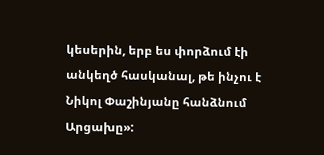կեսերին, երբ ես փորձում էի անկեղծ հասկանալ, թե ինչու է Նիկոլ Փաշինյանը հանձնում Արցախը»: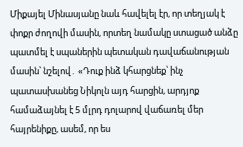Միքայել Մինասյանը նաև հավելել էր, որ տեղյակ է փոքր ժողովի մասին, որտեղ նամակը ստացած անձը պատմել է սպաներին պետական դավաճանության մասին՝ նշելով․ «Դուք ինձ կհարցնեք՝ ինչ պատասխանեց Նիկոլն այդ հարցին, արդյոք համաձայնել է 5 մլրդ դոլարով վաճառել մեր հայրենիքը, ասեմ, որ ես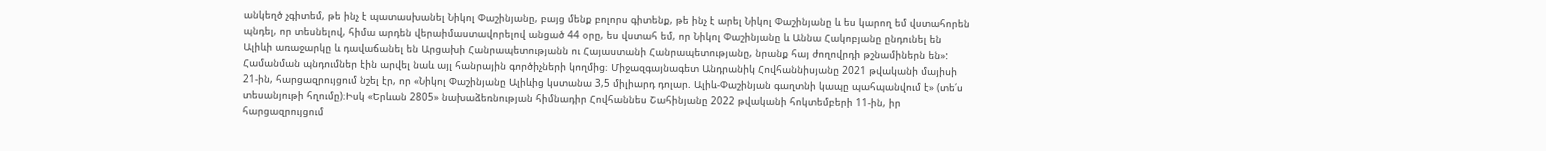անկեղծ չգիտեմ, թե ինչ է պատասխանել Նիկոլ Փաշինյանը, բայց մենք բոլորս գիտենք, թե ինչ է արել Նիկոլ Փաշինյանը և ես կարող եմ վստահորեն պնդել, որ տեսնելով, հիմա արդեն վերաիմաստավորելով անցած 44 օրը, ես վստահ եմ, որ Նիկոլ Փաշինյանը և Աննա Հակոբյանը ընդունել են Ալիևի առաջարկը և դավաճանել են Արցախի Հանրապետությանն ու Հայաստանի Հանրապետությանը, նրանք հայ ժողովրդի թշնամիներն են»:
Համանման պնդումներ էին արվել նաև այլ հանրային գործիչների կողմից։ Միջազգայնագետ Անդրանիկ Հովհաննիսյանը 2021 թվականի մայիսի 21-ին, հարցազրույցում նշել էր, որ «Նիկոլ Փաշինյանը Ալիևից կստանա 3,5 միլիարդ դոլար. Ալիև-Փաշինյան գաղտնի կապը պահպանվում է» (տե՛ս տեսանյութի հղումը)։Իսկ «Երևան 2805» նախաձեռնության հիմնադիր Հովհաննես Շահինյանը 2022 թվականի հոկտեմբերի 11-ին, իր հարցազրույցում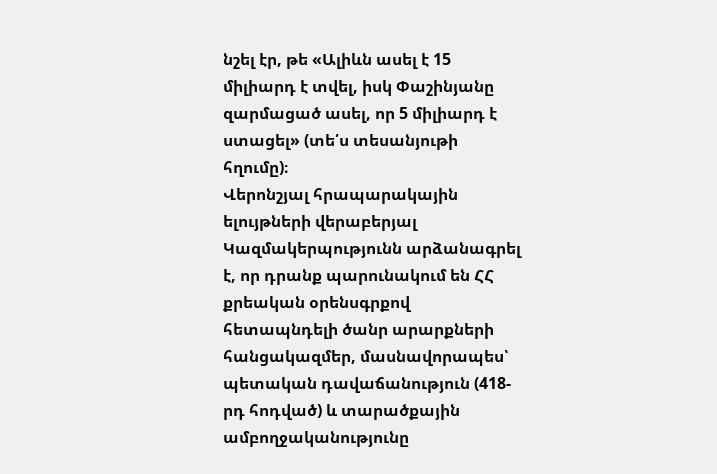նշել էր, թե «Ալիևն ասել է 15 միլիարդ է տվել, իսկ Փաշինյանը զարմացած ասել, որ 5 միլիարդ է ստացել» (տե՛ս տեսանյութի հղումը)։
Վերոնշյալ հրապարակային ելույթների վերաբերյալ Կազմակերպությունն արձանագրել է, որ դրանք պարունակում են ՀՀ քրեական օրենսգրքով հետապնդելի ծանր արարքների հանցակազմեր, մասնավորապես՝ պետական դավաճանություն (418-րդ հոդված) և տարածքային ամբողջականությունը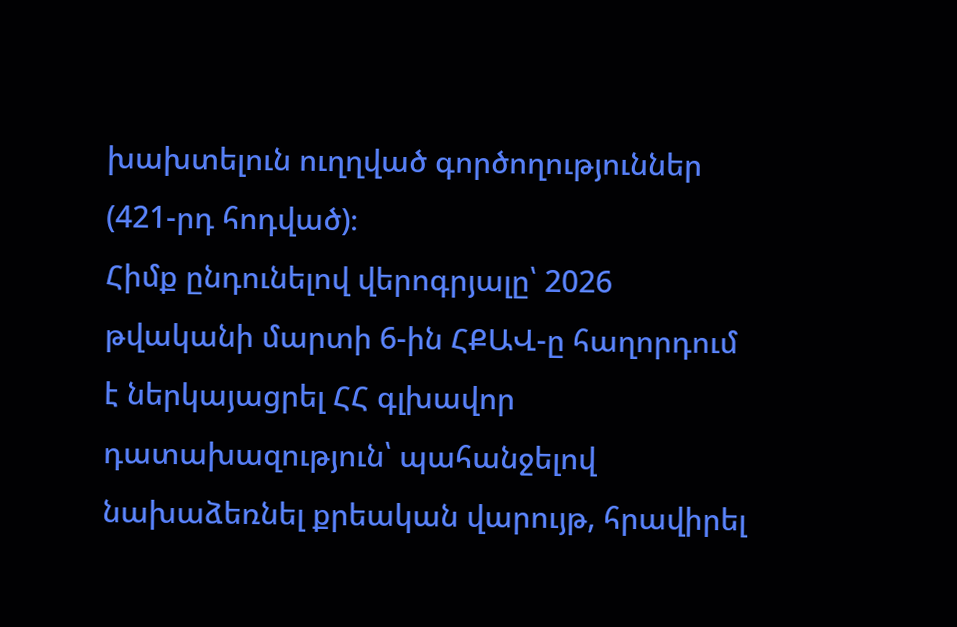խախտելուն ուղղված գործողություններ (421-րդ հոդված)։
Հիմք ընդունելով վերոգրյալը՝ 2026 թվականի մարտի 6-ին ՀՔԱՎ-ը հաղորդում է ներկայացրել ՀՀ գլխավոր դատախազություն՝ պահանջելով նախաձեռնել քրեական վարույթ, հրավիրել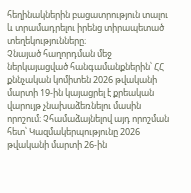հեղինակներին բացատրություն տալու և տրամադրելու իրենց տիրապետած տեղեկությունները։
Չնայած հաղորդման մեջ ներկայացված հանգամանքներին՝ ՀՀ քննչական կոմիտեն 2026 թվականի մարտի 19-ին կայացրել է քրեական վարույթ չնախաձեռնելու մասին որոշում։ Չհամաձայնելով այդ որոշման հետ՝ Կազմակերպությունը 2026 թվականի մարտի 26-ին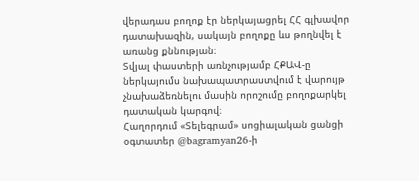վերադաս բողոք էր ներկայացրել ՀՀ գլխավոր դատախազին, սակայն բողոքը ևս թողնվել է առանց քննության։
Տվյալ փաստերի առնչությամբ ՀՔԱՎ-ը ներկայումս նախապատրաստվում է վարույթ չնախաձեռնելու մասին որոշումը բողոքարկել դատական կարգով։
Հաղորդում «Տելեգրամ» սոցիալական ցանցի օգտատեր @bagramyan26-ի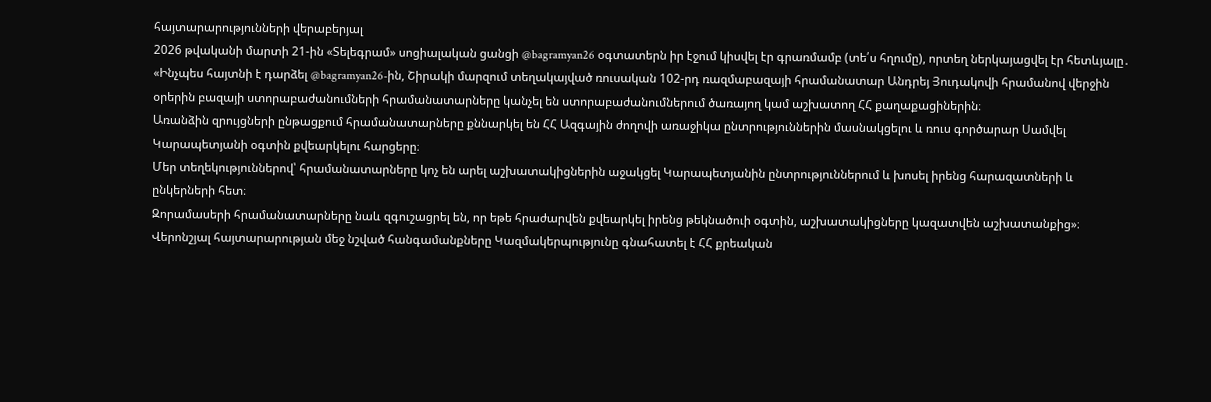հայտարարությունների վերաբերյալ
2026 թվականի մարտի 21-ին «Տելեգրամ» սոցիալական ցանցի @bagramyan26 օգտատերն իր էջում կիսվել էր գրառմամբ (տե՛ս հղումը), որտեղ ներկայացվել էր հետևյալը․ «Ինչպես հայտնի է դարձել @bagramyan26-ին, Շիրակի մարզում տեղակայված ռուսական 102-րդ ռազմաբազայի հրամանատար Անդրեյ Յուդակովի հրամանով վերջին օրերին բազայի ստորաբաժանումների հրամանատարները կանչել են ստորաբաժանումներում ծառայող կամ աշխատող ՀՀ քաղաքացիներին։
Առանձին զրույցների ընթացքում հրամանատարները քննարկել են ՀՀ Ազգային ժողովի առաջիկա ընտրություններին մասնակցելու և ռուս գործարար Սամվել Կարապետյանի օգտին քվեարկելու հարցերը։
Մեր տեղեկություններով՝ հրամանատարները կոչ են արել աշխատակիցներին աջակցել Կարապետյանին ընտրություններում և խոսել իրենց հարազատների և ընկերների հետ։
Զորամասերի հրամանատարները նաև զգուշացրել են, որ եթե հրաժարվեն քվեարկել իրենց թեկնածուի օգտին, աշխատակիցները կազատվեն աշխատանքից»։
Վերոնշյալ հայտարարության մեջ նշված հանգամանքները Կազմակերպությունը գնահատել է ՀՀ քրեական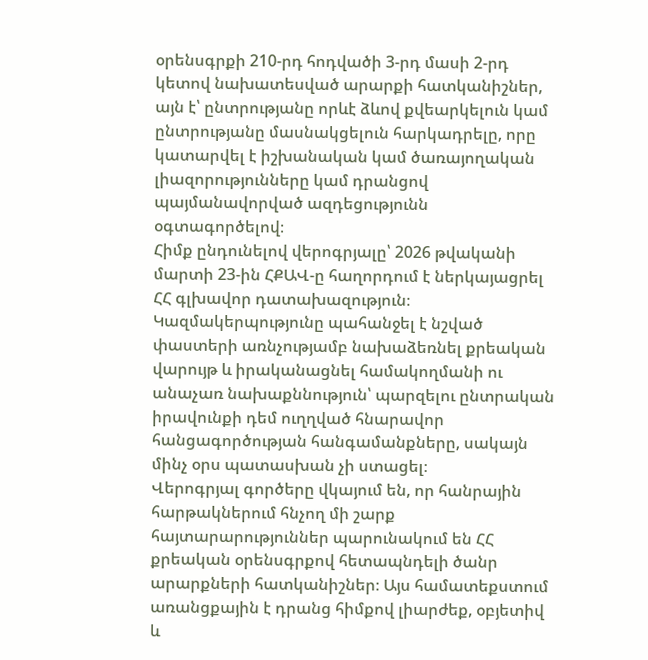օրենսգրքի 210-րդ հոդվածի 3-րդ մասի 2-րդ կետով նախատեսված արարքի հատկանիշներ, այն է՝ ընտրությանը որևէ ձևով քվեարկելուն կամ ընտրությանը մասնակցելուն հարկադրելը, որը կատարվել է իշխանական կամ ծառայողական լիազորությունները կամ դրանցով պայմանավորված ազդեցությունն օգտագործելով։
Հիմք ընդունելով վերոգրյալը՝ 2026 թվականի մարտի 23-ին ՀՔԱՎ-ը հաղորդում է ներկայացրել ՀՀ գլխավոր դատախազություն։ Կազմակերպությունը պահանջել է նշված փաստերի առնչությամբ նախաձեռնել քրեական վարույթ և իրականացնել համակողմանի ու անաչառ նախաքննություն՝ պարզելու ընտրական իրավունքի դեմ ուղղված հնարավոր հանցագործության հանգամանքները, սակայն մինչ օրս պատասխան չի ստացել։
Վերոգրյալ գործերը վկայում են, որ հանրային հարթակներում հնչող մի շարք հայտարարություններ պարունակում են ՀՀ քրեական օրենսգրքով հետապնդելի ծանր արարքների հատկանիշներ։ Այս համատեքստում առանցքային է դրանց հիմքով լիարժեք, օբյետիվ և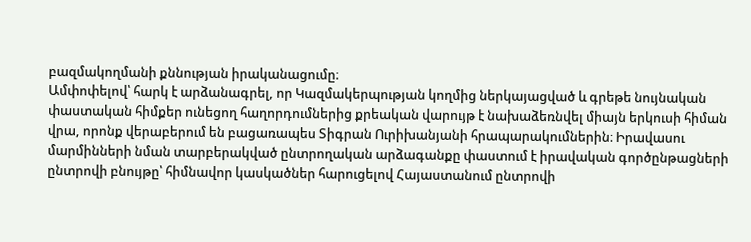բազմակողմանի քննության իրականացումը։
Ամփոփելով՝ հարկ է արձանագրել, որ Կազմակերպության կողմից ներկայացված և գրեթե նույնական փաստական հիմքեր ունեցող հաղորդումներից քրեական վարույթ է նախաձեռնվել միայն երկուսի հիման վրա, որոնք վերաբերում են բացառապես Տիգրան Ուրիխանյանի հրապարակումներին։ Իրավասու մարմինների նման տարբերակված ընտրողական արձագանքը փաստում է իրավական գործընթացների ընտրովի բնույթը՝ հիմնավոր կասկածներ հարուցելով Հայաստանում ընտրովի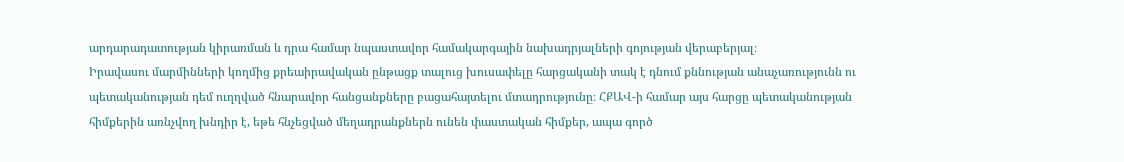արդարադատության կիրառման և դրա համար նպաստավոր համակարգային նախադրյալների գոյության վերաբերյալ։
Իրավասու մարմինների կողմից քրեաիրավական ընթացք տալուց խուսափելը հարցականի տակ է դնում քննության անաչառությունն ու պետականության դեմ ուղղված հնարավոր հանցանքները բացահայտելու մտադրությունը։ ՀՔԱՎ-ի համար այս հարցը պետականության հիմքերին առնչվող խնդիր է, եթե հնչեցված մեղադրանքներն ունեն փաստական հիմքեր, ապա գործ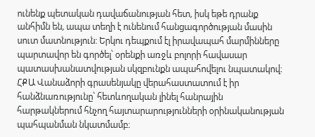ունենք պետական դավաճանության հետ, իսկ եթե դրանք անհիմն են, ապա տեղի է ունենում հանցագործության մասին սուտ մատնություն: Երկու դեպքում էլ իրավապահ մարմինները պարտավոր են գործել՝ օրենքի առջև բոլորի հավասար պատասխանատվության սկզբունքն ապահովելու նպատակով։
ՀՔԱ Վանաձորի գրասենյակը վերահաստատում է իր հանձնառությունը՝ հետևողական լինել հանրային հարթակներում հնչող հայտարարությունների օրինականության պահպանման նկատմամբ։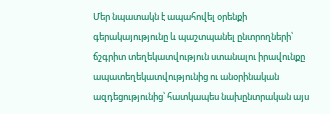Մեր նպատակն է ապահովել օրենքի գերակայությունը և պաշտպանել ընտրողների՝ ճշգրիտ տեղեկատվություն ստանալու իրավունքը ապատեղեկատվությունից ու անօրինական ազդեցությունից՝ հատկապես նախընտրական այս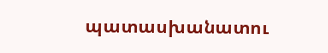պատասխանատու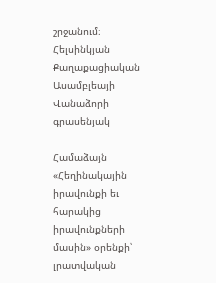շրջանում։
Հելսինկյան Քաղաքացիական Ասամբլեայի Վանաձորի գրասենյակ

Համաձայն «Հեղինակային իրավունքի եւ հարակից իրավունքների մասին» օրենքի՝ լրատվական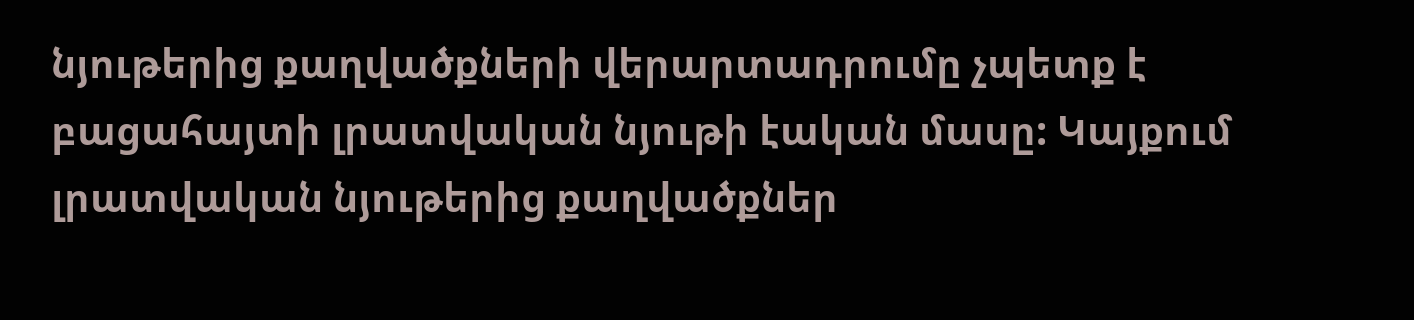նյութերից քաղվածքների վերարտադրումը չպետք է բացահայտի լրատվական նյութի էական մասը: Կայքում լրատվական նյութերից քաղվածքներ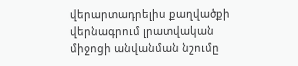վերարտադրելիս քաղվածքի վերնագրում լրատվական միջոցի անվանման նշումը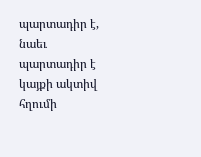պարտադիր է, նաեւ պարտադիր է կայքի ակտիվ հղումի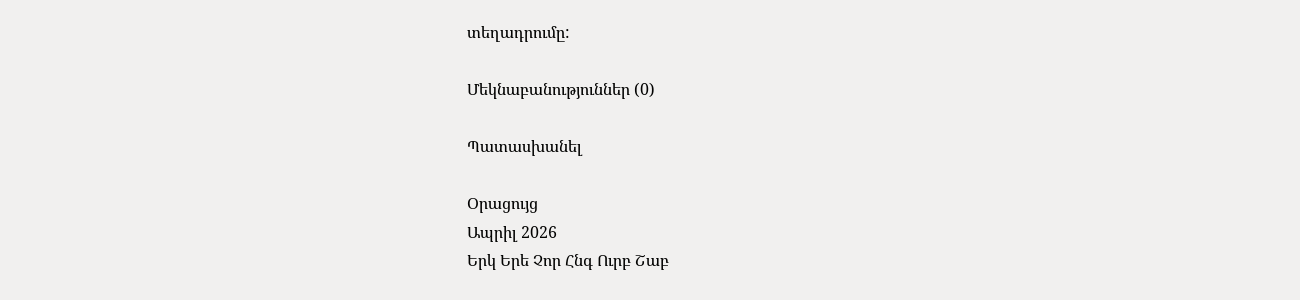տեղադրումը:

Մեկնաբանություններ (0)

Պատասխանել

Օրացույց
Ապրիլ 2026
Երկ Երե Չոր Հնգ Ուրբ Շաբ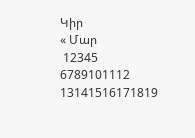Կիր
« Մար
 12345
6789101112
13141516171819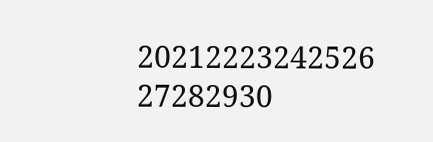20212223242526
27282930